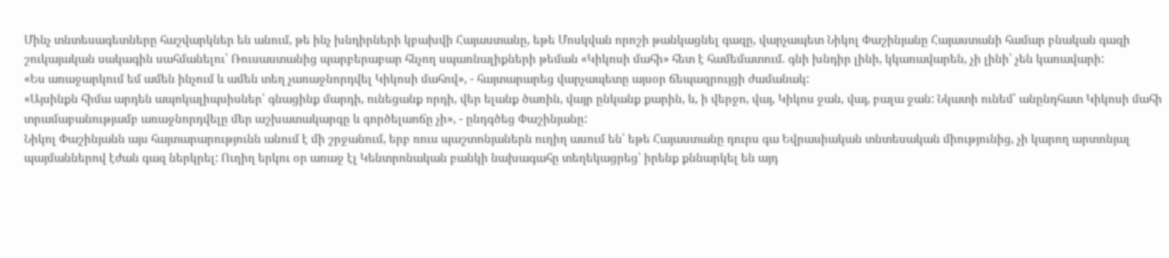Մինչ տնտեսագետները հաշվարկներ են անում, թե ինչ խնդիրների կբախվի Հայաստանը, եթե Մոսկվան որոշի թանկացնել գազը, վարչապետ Նիկոլ Փաշինյանը Հայաստանի համար բնական գազի շուկայական սակագին սահմանելու՝ Ռուսաստանից պարբերաբար հնչող սպառնալիքների թեման «Կիկոսի մահի» հետ է համեմատում. գնի խնդիր լինի, կկառավարեն, չի լինի՝ չեն կառավարի:
«Ես առաջարկում եմ ամեն ինչում և ամեն տեղ չառաջնորդվել Կիկոսի մահով», - հայտարարեց վարչապետը այսօր ճեպազրույցի ժամանակ:
«Այսինքն հիմա արդեն ապոկալիպսիսներ՝ գնացինք մարդի, ունեցանք որդի, վեր ելանք ծառին, վայր ընկանք քարին, և, ի վերջո, վայ, Կիկոս ջան, վայ, բալա ջան: Նկատի ունեմ՝ անընդհատ Կիկոսի մահի տրամաբանությամբ առաջնորդվելը մեր աշխատակարգը և գործելաոճը չի», - ընդգծեց Փաշինյանը:
Նիկոլ Փաշինյանն այս հայտարարությունն անում է մի շրջանում, երբ ռուս պաշտոնյաներն ուղիղ ասում են՝ եթե Հայաստանը դուրս գա Եվրասիական տնտեսական միությունից, չի կարող արտոնյալ պայմաններով էժան գազ ներկրել: Ուղիղ երկու օր առաջ էլ Կենտրոնական բանկի նախագահը տեղեկացրեց՝ իրենք քննարկել են այդ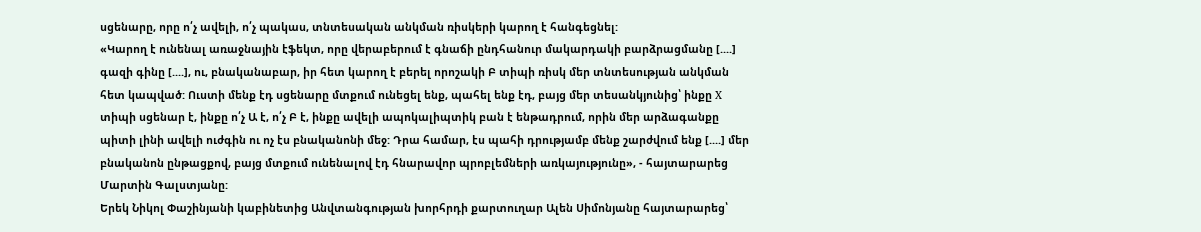սցենարը, որը ո՛չ ավելի, ո՛չ պակաս, տնտեսական անկման ռիսկերի կարող է հանգեցնել:
«Կարող է ունենալ առաջնային էֆեկտ, որը վերաբերում է գնաճի ընդհանուր մակարդակի բարձրացմանը [....] գազի գինը [....], ու, բնականաբար, իր հետ կարող է բերել որոշակի Բ տիպի ռիսկ մեր տնտեսության անկման հետ կապված: Ուստի մենք էդ սցենարը մտքում ունեցել ենք, պահել ենք էդ, բայց մեր տեսանկյունից՝ ինքը X տիպի սցենար է, ինքը ո՛չ Ա է, ո՛չ Բ է, ինքը ավելի ապոկալիպտիկ բան է ենթադրում, որին մեր արձագանքը պիտի լինի ավելի ուժգին ու ոչ էս բնականոնի մեջ: Դրա համար, էս պահի դրությամբ մենք շարժվում ենք [....] մեր բնականոն ընթացքով, բայց մտքում ունենալով էդ հնարավոր պրոբլեմների առկայությունը», - հայտարարեց Մարտին Գալստյանը:
Երեկ Նիկոլ Փաշինյանի կաբինետից Անվտանգության խորհրդի քարտուղար Ալեն Սիմոնյանը հայտարարեց՝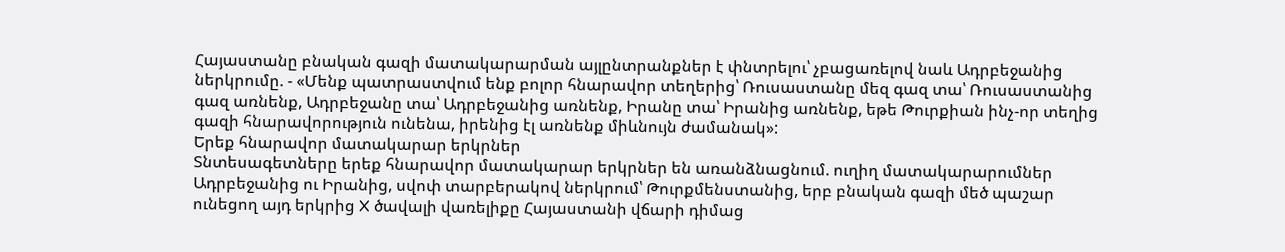Հայաստանը բնական գազի մատակարարման այլընտրանքներ է փնտրելու՝ չբացառելով նաև Ադրբեջանից ներկրումը. - «Մենք պատրաստվում ենք բոլոր հնարավոր տեղերից՝ Ռուսաստանը մեզ գազ տա՝ Ռուսաստանից գազ առնենք, Ադրբեջանը տա՝ Ադրբեջանից առնենք, Իրանը տա՝ Իրանից առնենք, եթե Թուրքիան ինչ-որ տեղից գազի հնարավորություն ունենա, իրենից էլ առնենք միևնույն ժամանակ»:
Երեք հնարավոր մատակարար երկրներ
Տնտեսագետները երեք հնարավոր մատակարար երկրներ են առանձնացնում. ուղիղ մատակարարումներ Ադրբեջանից ու Իրանից, սվոփ տարբերակով ներկրում՝ Թուրքմենստանից, երբ բնական գազի մեծ պաշար ունեցող այդ երկրից X ծավալի վառելիքը Հայաստանի վճարի դիմաց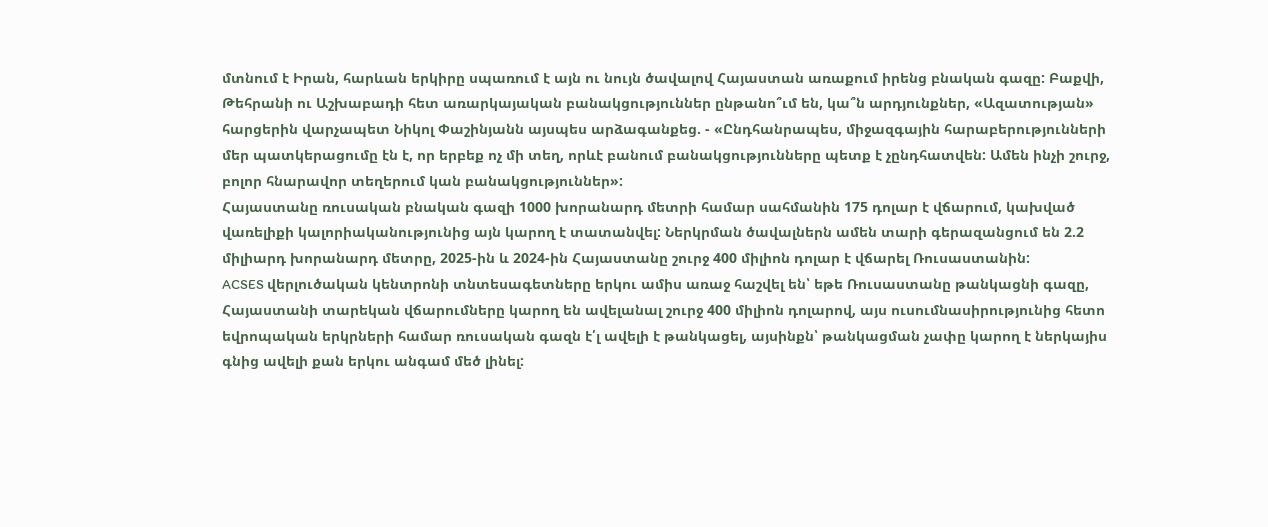մտնում է Իրան, հարևան երկիրը սպառում է այն ու նույն ծավալով Հայաստան առաքում իրենց բնական գազը: Բաքվի, Թեհրանի ու Աշխաբադի հետ առարկայական բանակցություններ ընթանո՞ւմ են, կա՞ն արդյունքներ, «Ազատության» հարցերին վարչապետ Նիկոլ Փաշինյանն այսպես արձագանքեց. - «Ընդհանրապես, միջազգային հարաբերությունների մեր պատկերացումը էն է, որ երբեք ոչ մի տեղ, որևէ բանում բանակցությունները պետք է չընդհատվեն: Ամեն ինչի շուրջ, բոլոր հնարավոր տեղերում կան բանակցություններ»:
Հայաստանը ռուսական բնական գազի 1000 խորանարդ մետրի համար սահմանին 175 դոլար է վճարում, կախված վառելիքի կալորիականությունից այն կարող է տատանվել: Ներկրման ծավալներն ամեն տարի գերազանցում են 2.2 միլիարդ խորանարդ մետրը, 2025-ին և 2024-ին Հայաստանը շուրջ 400 միլիոն դոլար է վճարել Ռուսաստանին:
ACSES վերլուծական կենտրոնի տնտեսագետները երկու ամիս առաջ հաշվել են՝ եթե Ռուսաստանը թանկացնի գազը, Հայաստանի տարեկան վճարումները կարող են ավելանալ շուրջ 400 միլիոն դոլարով, այս ուսումնասիրությունից հետո եվրոպական երկրների համար ռուսական գազն է՛լ ավելի է թանկացել, այսինքն՝ թանկացման չափը կարող է ներկայիս գնից ավելի քան երկու անգամ մեծ լինել: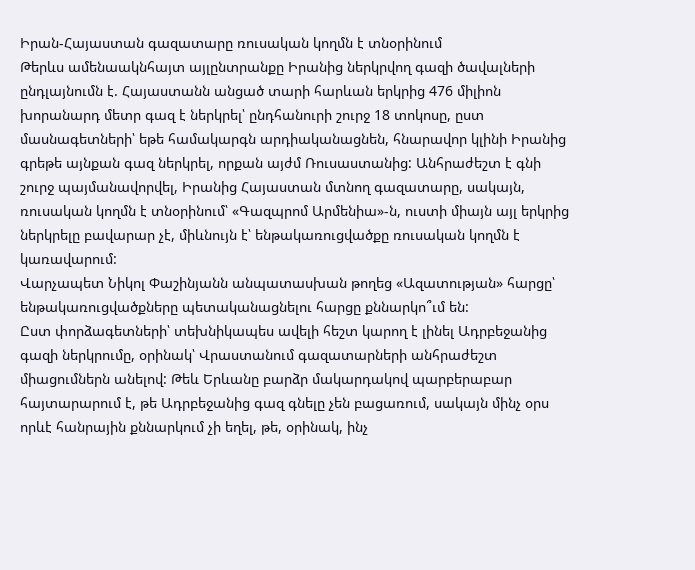Իրան-Հայաստան գազատարը ռուսական կողմն է տնօրինում
Թերևս ամենաակնհայտ այլընտրանքը Իրանից ներկրվող գազի ծավալների ընդլայնումն է. Հայաստանն անցած տարի հարևան երկրից 476 միլիոն խորանարդ մետր գազ է ներկրել՝ ընդհանուրի շուրջ 18 տոկոսը, ըստ մասնագետների՝ եթե համակարգն արդիականացնեն, հնարավոր կլինի Իրանից գրեթե այնքան գազ ներկրել, որքան այժմ Ռուսաստանից: Անհրաժեշտ է գնի շուրջ պայմանավորվել, Իրանից Հայաստան մտնող գազատարը, սակայն, ռուսական կողմն է տնօրինում՝ «Գազպրոմ Արմենիա»-ն, ուստի միայն այլ երկրից ներկրելը բավարար չէ, միևնույն է՝ ենթակառուցվածքը ռուսական կողմն է կառավարում:
Վարչապետ Նիկոլ Փաշինյանն անպատասխան թողեց «Ազատության» հարցը՝ ենթակառուցվածքները պետականացնելու հարցը քննարկո՞ւմ են:
Ըստ փորձագետների՝ տեխնիկապես ավելի հեշտ կարող է լինել Ադրբեջանից գազի ներկրումը, օրինակ՝ Վրաստանում գազատարների անհրաժեշտ միացումներն անելով: Թեև Երևանը բարձր մակարդակով պարբերաբար հայտարարում է, թե Ադրբեջանից գազ գնելը չեն բացառում, սակայն մինչ օրս որևէ հանրային քննարկում չի եղել, թե, օրինակ, ինչ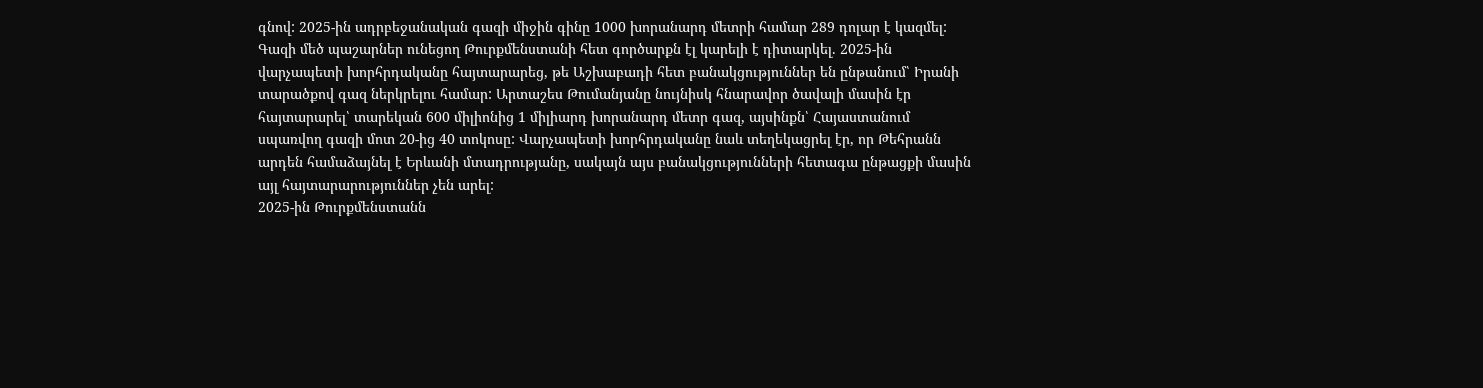գնով: 2025-ին ադրբեջանական գազի միջին գինը 1000 խորանարդ մետրի համար 289 դոլար է կազմել:
Գազի մեծ պաշարներ ունեցող Թուրքմենստանի հետ գործարքն էլ կարելի է դիտարկել. 2025-ին վարչապետի խորհրդականը հայտարարեց, թե Աշխաբադի հետ բանակցություններ են ընթանում՝ Իրանի տարածքով գազ ներկրելու համար: Արտաշես Թումանյանը նույնիսկ հնարավոր ծավալի մասին էր հայտարարել՝ տարեկան 600 միլիոնից 1 միլիարդ խորանարդ մետր գազ, այսինքն՝ Հայաստանում սպառվող գազի մոտ 20-ից 40 տոկոսը: Վարչապետի խորհրդականը նաև տեղեկացրել էր, որ Թեհրանն արդեն համաձայնել է Երևանի մտադրությանը, սակայն այս բանակցությունների հետագա ընթացքի մասին այլ հայտարարություններ չեն արել:
2025-ին Թուրքմենստանն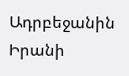Ադրբեջանին Իրանի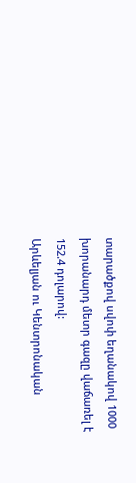տարածքով սվոփ եղանակով 1000 խորանարդ մետր գազը վաճառել է 152.4 դոլարով:
Արևելյան ու Կենտրոնական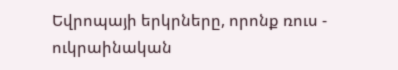Եվրոպայի երկրները, որոնք ռուս - ուկրաինական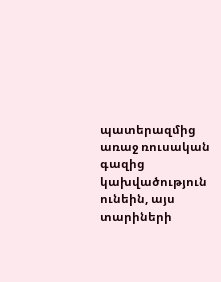պատերազմից առաջ ռուսական գազից կախվածություն ունեին, այս տարիների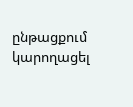ընթացքում կարողացել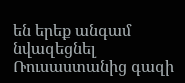են երեք անգամ նվազեցնել Ռուսաստանից գազի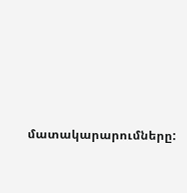մատակարարումները: